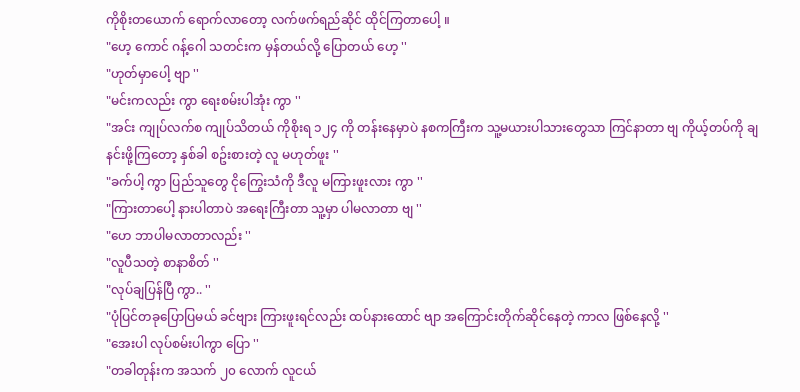ကိုစိုးတယောက် ရောက်လာတော့ လက်ဖက်ရည်ဆိုင် ထိုင်ကြတာပေါ့ ။
"ဟေ့ ကောင် ဂန့်ဂေါ သတင်းက မှန်တယ်လို့ ပြောတယ် ဟေ့ ''
"ဟုတ်မှာပေါ့ ဗျာ ''
"မင်းကလည်း ကွာ ရေးစမ်းပါအုံး ကွာ ''
"အင်း ကျုပ်လက်စ ကျုပ်သိတယ် ကိုစိုးရ ၁၂၄ ကို တန်းနေမှာပဲ နစကကြီးက သူ့မယားပါသားတွေသာ ကြင်နာတာ ဗျ ကိုယ့်တပ်ကို ချနင်းဖို့ကြတော့ နှစ်ခါ စဥ်းစားတဲ့ လူ မဟုတ်ဖူး ''
"ခက်ပါ့ ကွာ ပြည်သူတွေ ငိုကြွေးသံကို ဒီလူ မကြားဖူးလား ကွာ ''
"ကြားတာပေါ့ နားပါတာပဲ အရေးကြီးတာ သူ့မှာ ပါမလာတာ ဗျ ''
"ဟေ ဘာပါမလာတာလည်း ''
"လူပီသတဲ့ စာနာစိတ် ''
"လုပ်ချပြန်ပြီ ကွာ.. ''
"ပုံပြင်တခုပြောပြမယ် ခင်ဗျား ကြားဖူးရင်လည်း ထပ်နားထောင် ဗျာ အကြောင်းတိုက်ဆိုင်နေတဲ့ ကာလ ဖြစ်နေလို့ ''
"အေးပါ လုပ်စမ်းပါကွာ ပြော ''
"တခါတုန်းက အသက် ၂၀ လောက် လူငယ်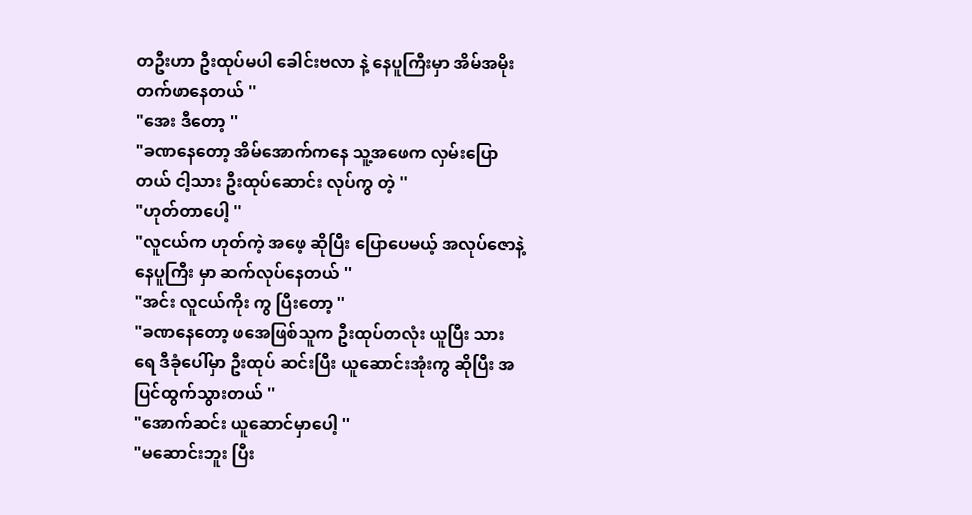တဦးဟာ ဦးထုပ်မပါ ခေါင်းဗလာ နဲ့ နေပူကြီးမှာ အိမ်အမိုး တက်ဖာနေတယ် ''
"အေး ဒီတော့ ''
"ခဏနေတော့ အိမ်အောက်ကနေ သူ့အဖေက လှမ်းပြောတယ် ငါ့သား ဦးထုပ်ဆောင်း လုပ်ကွ တဲ့ ''
"ဟုတ်တာပေါ့ ''
"လူငယ်က ဟုတ်ကဲ့ အဖေ့ ဆိုပြီး ပြောပေမယ့် အလုပ်ဇောနဲ့ နေပူကြီး မှာ ဆက်လုပ်နေတယ် ''
"အင်း လူငယ်ကိုး ကွ ပြီးတော့ ''
"ခဏနေတော့ ဖအေဖြစ်သူက ဦးထုပ်တလုံး ယူပြီး သားရေ ဒီခုံပေါ်မှာ ဦးထုပ် ဆင်းပြီး ယူဆောင်းအုံးကွ ဆိုပြီး အပြင်ထွက်သွားတယ် ''
"အောက်ဆင်း ယူဆောင်မှာပေါ့ ''
"မဆောင်းဘူး ပြီး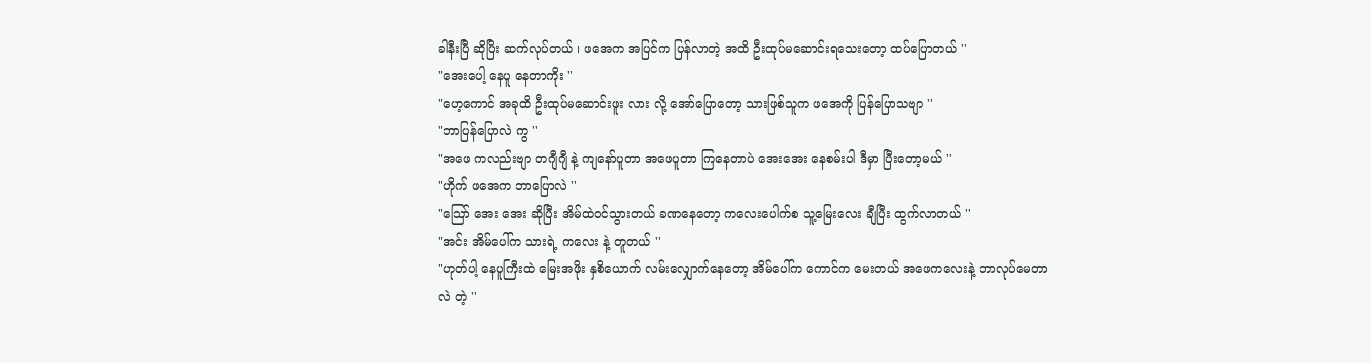ခါနီးပြီ ဆိုပြိး ဆက်လုပ်တယ် ၊ ဖအေက အပြင်က ပြန်လာတဲ့ အထိ ဦးထုပ်မဆောင်းရသေးတော့ ထပ်ပြောတယ် ''
"အေးပေါ့ နေပူ နေတာကိုး ''
"ဟေ့ကောင် အခုထိ ဦးထုပ်မဆောင်းဖူး လား လို့ အော်ပြောတော့ သားဖြစ်သူက ဖအေကို ပြန်ပြောသဗျာ ''
"ဘာပြန်ပြောလဲ ကွ ''
"အဖေ ကလည်းဗျာ တဂျီဂျီ နဲ့ ကျနော်ပူတာ အဖေပူတာ ကြနေတာပဲ အေးအေး နေစမ်းပါ ဒီမှာ ပြီးတော့မယ် ''
"ဟိုက် ဖအေက ဘာပြောလဲ ''
"သြော် အေး အေး ဆိုပြီး အိမ်ထဲဝင်သွားတယ် ခဏနေတော့ ကလေးပေါက်စ သူ့မြေးလေး ချီပြီး ထွက်လာတယ် ''
"အင်း အိမ်ပေါ်က သားရဲ့ ကလေး နဲ့ တူတယ် ''
"ဟုတ်ပါ့ နေပူကြီးထဲ မြေးအဖိုး နှစိယောက် လမ်းလျှောက်နေတော့ အိမ်ပေါ်က ကောင်က မေးတယ် အဖေကလေးနဲ့ ဘာလုပ်မေတာလဲ တဲ့ ''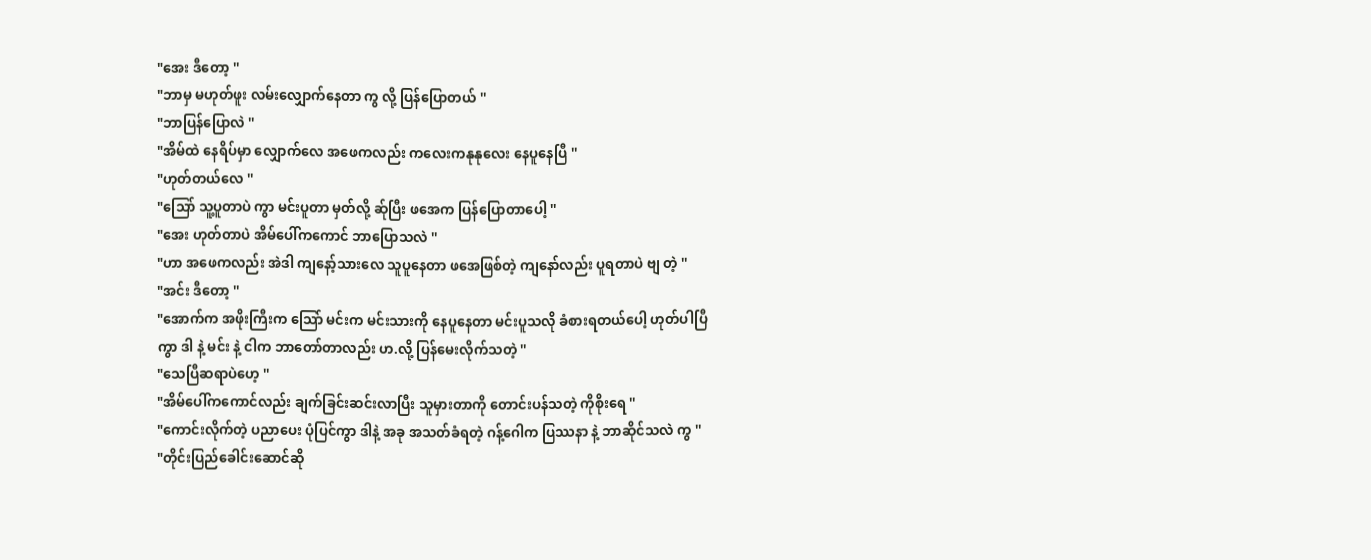"အေး ဒီတော့ ''
"ဘာမှ မဟုတ်ဖူး လမ်းလျှောက်နေတာ ကွ လို့ ပြန်ပြောတယ် ''
"ဘာပြန်ပြောလဲ ''
"အိမ်ထဲ နေရိပ်မှာ လျှောက်လေ အဖေကလည်း ကလေးကနုနုလေး နေပူနေပြီ ''
"ဟုတ်တယ်လေ ''
"သြော် သူ့ပူတာပဲ ကွာ မင်းပူတာ မှတ်လို့ ဆ်ုပြီး ဖအေက ပြန်ပြောတာပေါ့ ''
"အေး ဟုတ်တာပဲ အိမ်ပေါ်ကကောင် ဘာပြောသလဲ ''
"ဟာ အဖေကလည်း အဲဒါ ကျနော့်သားလေ သူပူနေတာ ဖအေဖြစ်တဲ့ ကျနော်လည်း ပူရတာပဲ ဗျ တဲ့ ''
"အင်း ဒီတော့ ''
"အောက်က အဖိုးကြီးက သြော် မင်းက မင်းသားကို နေပူနေတာ မင်းပူသလို ခံစားရတယ်ပေါ့ ဟုတ်ပါပြီကွာ ဒါ နဲ့ မင်း နဲ့ ငါက ဘာတော်တာလည်း ဟ.လို့ ပြန်မေးလိုက်သတဲ့ ''
"သေပြီဆရာပဲဟေ့ ''
"အိမ်ပေါ်ကကောင်လည်း ချက်ခြင်းဆင်းလာပြီး သူမှားတာကို တောင်းပန်သတဲ့ ကိုစိုးရေ ''
"ကောင်းလိုက်တဲ့ ပညာပေး ပုံပြင်ကွာ ဒါနဲ့ အခု အသတ်ခံရတဲ့ ဂန့်ဂေါက ပြဿနာ နဲ့ ဘာဆိုင်သလဲ ကွ ''
"တိုင်းပြည်ခေါင်းဆောင်ဆို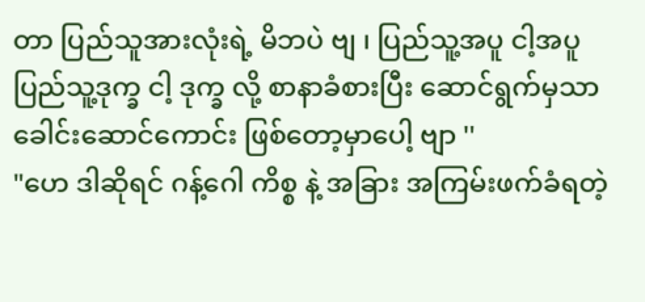တာ ပြည်သူအားလုံးရဲ့ မိဘပဲ ဗျ ၊ ပြည်သူ့အပူ ငါ့အပူ ပြည်သူ့ဒုက္ခ ငါ့ ဒုက္ခ လို့ စာနာခံစားပြီး ဆောင်ရွက်မှသာ ခေါင်းဆောင်ကောင်း ဖြစ်တော့မှာပေါ့ ဗျာ ''
"ဟေ ဒါဆိုရင် ဂန့်ဂေါ ကိစ္စ နဲ့ အခြား အကြမ်းဖက်ခံရတဲ့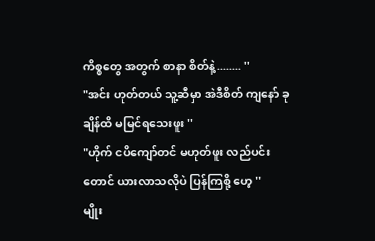ကိစ္စတွေ အတွက် စာနာ စိတ်နဲ့........ ''
"အင်း ဟုတ်တယ် သူ့ဆီမှာ အဲဒီစိတ် ကျနော် ခုချိန်ထိ မမြင်ရသေးဖူး ''
"ဟိုက် ငပိကျော်တင် မဟုတ်ဖူး လည်ပင်းတောင် ယားလာသလိုပဲ ပြန်ကြစို့ ဟေ့ ''
မျိုး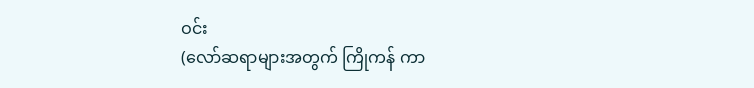ဝင်း
(လော်ဆရာများအတွက် ကြိုကန် ကာ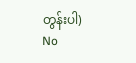တွန်းပါ)
No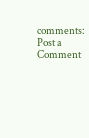comments:
Post a Comment